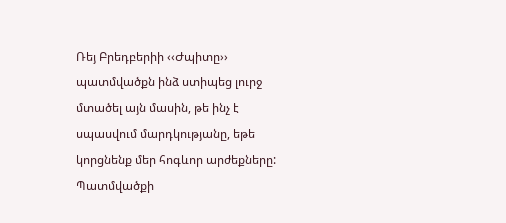Ռեյ Բրեդբերիի ‹‹Ժպիտը›› պատմվածքն ինձ ստիպեց լուրջ մտածել այն մասին, թե ինչ է սպասվում մարդկությանը, եթե կորցնենք մեր հոգևոր արժեքները:
Պատմվածքի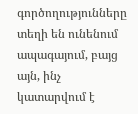գործողությունները տեղի են ունենում ապագայում, բայց այն, ինչ կատարվում է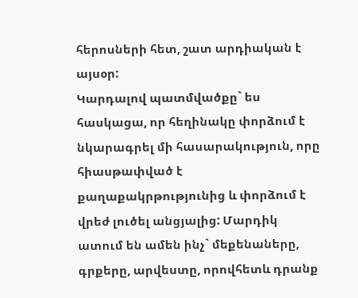հերոսների հետ, շատ արդիական է այսօր:
Կարդալով պատմվածքը` ես հասկացա, որ հեղինակը փորձում է նկարագրել մի հասարակություն, որը հիասթափված է քաղաքակրթությունից և փորձում է վրեժ լուծել անցյալից: Մարդիկ ատում են ամեն ինչ` մեքենաները, գրքերը, արվեստը, որովհետև դրանք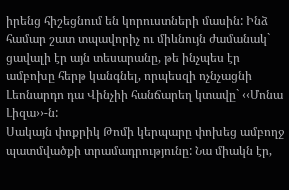իրենց հիշեցնում են կորուստների մասին: Ինձ համար շատ տպավորիչ ու միևնույն ժամանակ` ցավալի էր այն տեսարանը, թե ինչպես էր ամբոխը հերթ կանգնել, որպեսզի ոչնչացնի Լեոնարդո դա Վինչիի հանճարեղ կտավը` ‹‹Մոնա Լիզա››-ն:
Սակայն փոքրիկ Թոմի կերպարը փոխեց ամբողջ պատմվածքի տրամադրությունը: Նա միակն էր,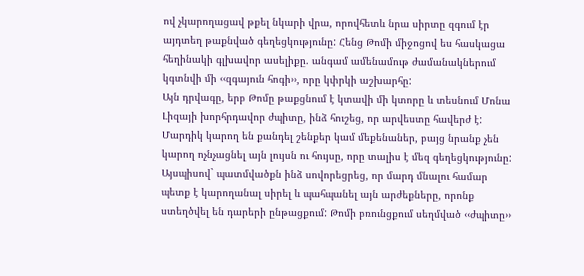ով չկարողացավ թքել նկարի վրա, որովհետև նրա սիրտը զգում էր այդտեղ թաքնված գեղեցկությունը: Հենց Թոմի միջոցով ես հասկացա հեղինակի գլխավոր ասելիքը. անգամ ամենամութ ժամանակներում կգտնվի մի ‹‹զգայուն հոգի››, որը կփրկի աշխարհը:
Այն դրվագը, երբ Թոմը թաքցնում է կտավի մի կտորը և տեսնում Մոնա Լիզայի խորհրդավոր ժպիտը, ինձ հուշեց, որ արվեստը հավերժ է:
Մարդիկ կարող են քանդել շենքեր կամ մեքենաներ, բայց նրանք չեն կարող ոչնչացնել այն լույսն ու հույսը, որը տալիս է մեզ գեղեցկությունը:
Այսպիսով` պատմվածքն ինձ սովորեցրեց, որ մարդ մնալու համար պետք է կարողանալ սիրել և պահպանել այն արժեքները, որոնք ստեղծվել են դարերի ընթացքում: Թոմի բռունցքում սեղմված ‹‹ժպիտը››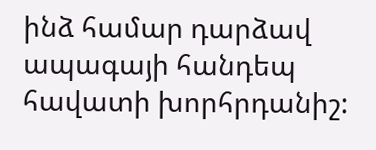ինձ համար դարձավ ապագայի հանդեպ հավատի խորհրդանիշ: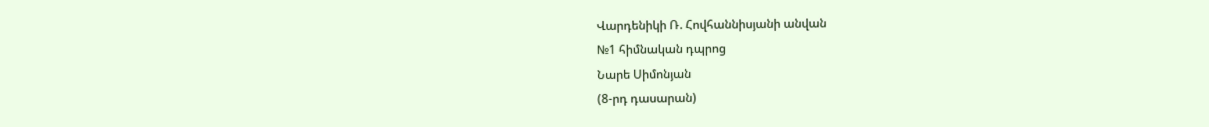Վարդենիկի Ռ. Հովհաննիսյանի անվան
№1 հիմնական դպրոց
Նարե Սիմոնյան
(8-րդ դասարան)